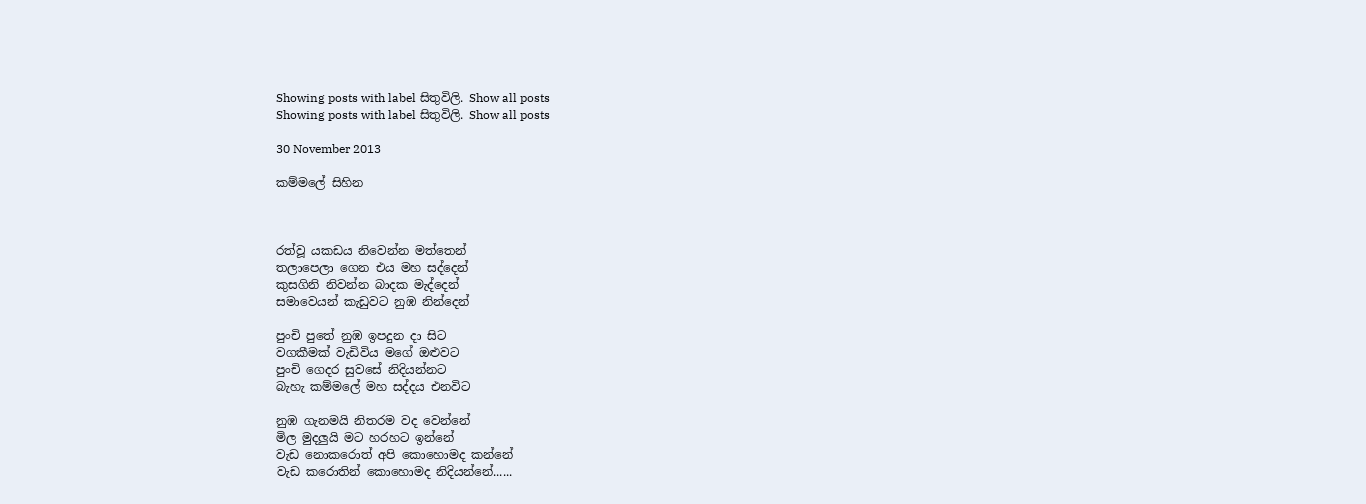Showing posts with label සිතුවිලි. Show all posts
Showing posts with label සිතුවිලි. Show all posts

30 November 2013

කම්මලේ සිහින



රත්වූ යකඩය නිවෙන්න මත්තෙන්
තලාපෙලා ගෙන එය මහ සද්දෙන්
කුසගිනි නිවන්න බාදක මැද්දෙන්
සමාවෙයන් කැඩුවට නුඹ නින්දෙන්

පුංචි පුතේ නුඹ ඉපදුන දා සිට
වගකීමක් වැඩිවිය මගේ ඔළුවට
පුංචි ගෙදර සුවසේ නිදියන්නට
බැහැ කම්මලේ මහ සද්දය එනවිට

නුඹ ගැනමයි නිතරම වද වෙන්නේ
මිල මුදලුයි මට හරහට ඉන්නේ
වැඩ නොකරොත් අපි කොහොමද කන්නේ
වැඩ කරොතින් කොහොමද නිදියන්නේ......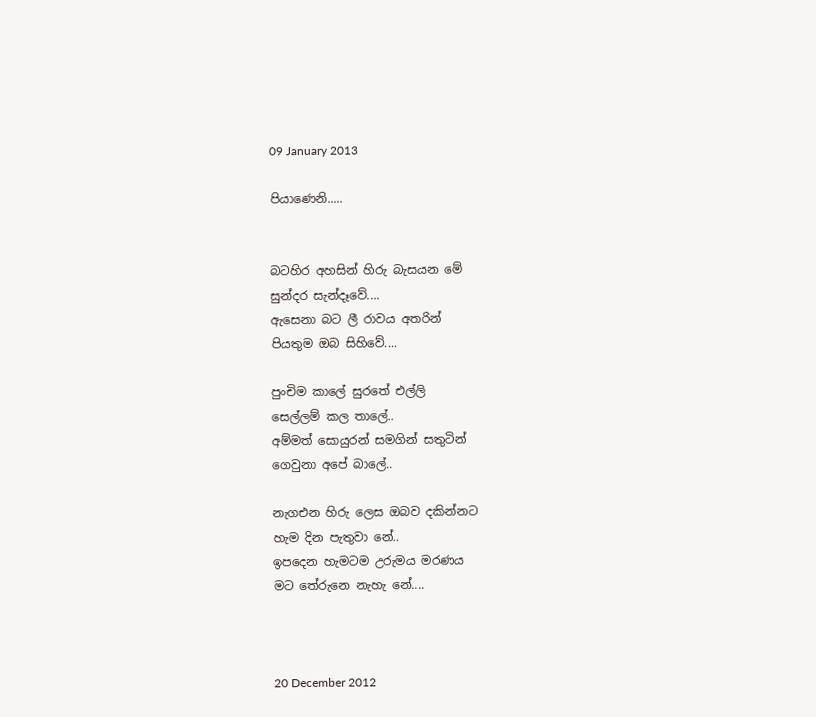09 January 2013

පියාණෙනි.....


බටහිර අහසින් හිරු බැසයන මේ
සුන්දර සැන්දෑවේ....
ඇසෙනා බට ලී රාවය අතරින්
පියතුම ඔබ සිහිවේ....

පුංචිම කාලේ සුරතේ එල්ලි
සෙල්ලම් කල තාලේ..
අම්මත් සොයුරන් සමගින් සතුටින්
ගෙවුනා අපේ බාලේ..

නැගඑන හිරු ලෙස ඔබව දකින්නට
හැම දින පැතුවා නේ..
ඉපදෙන හැමටම උරුමය මරණය
මට තේරුනෙ නැහැ නේ....



20 December 2012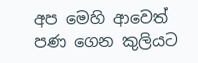අප මෙහි ආවෙත් පණ ගෙන කුලියට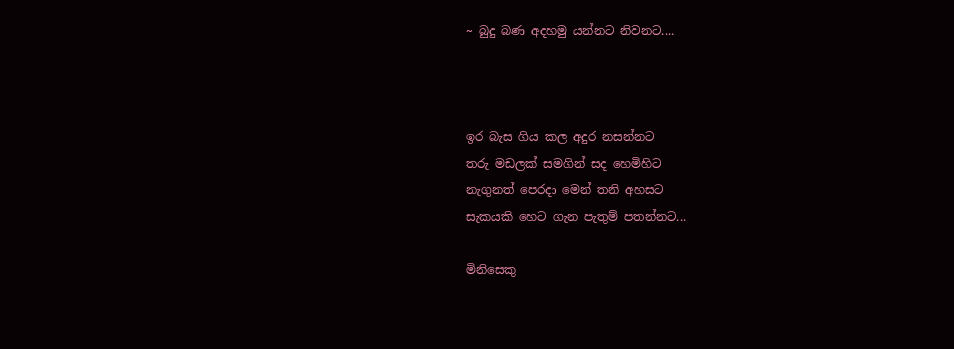~ බුදු බණ අදහමු යන්නට නිවනට....



ඉර බැස ගිය කල අදුර නසන්නට
තරු මඩලක් සමගින් සද හෙමිහිට
නැගුනත් පෙරදා මෙන් තනි අහසට
සැකයකි හෙට ගැන පැතුම් පතන්නට...

මිනිසෙකු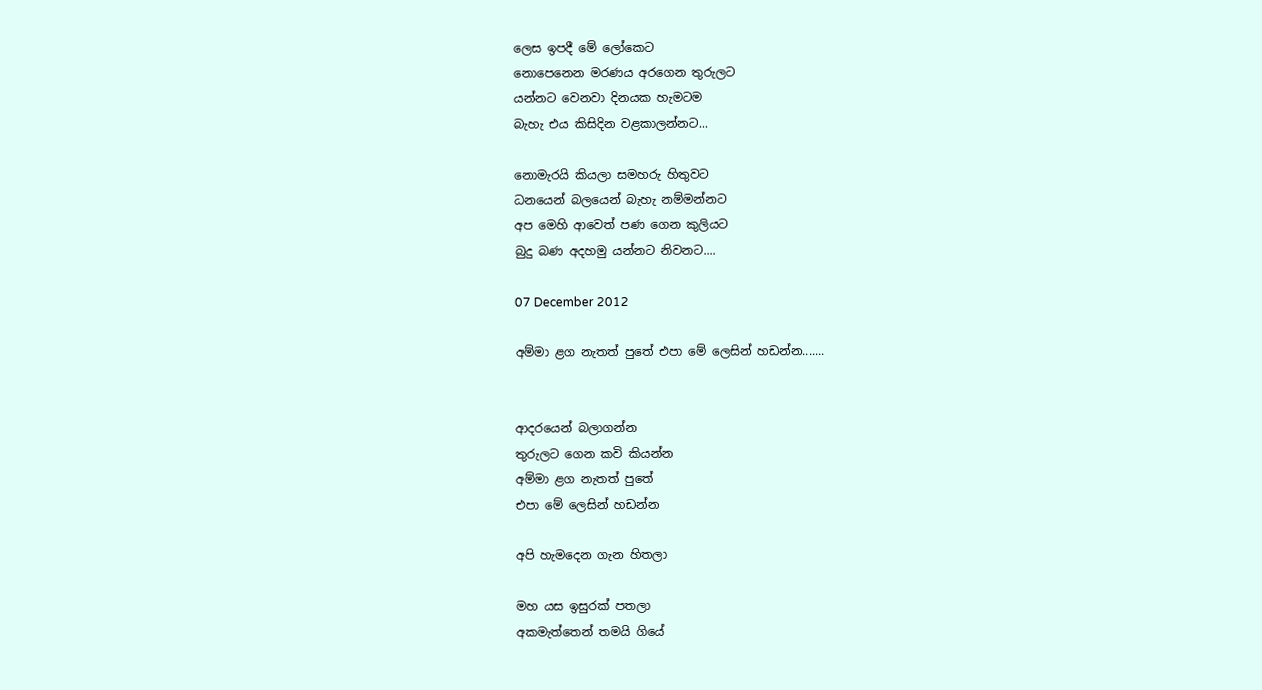ලෙස ඉපදී මේ ලෝකෙට
නොපෙනෙන මරණය අරගෙන තුරුලට
යන්නට වෙනවා දිනයක හැමටම
බැහැ එය කිසිදින වළකාලන්නට...

නොමැරයි කියලා සමහරු හිතුවට
ධනයෙන් බලයෙන් බැහැ නම්මන්නට
අප මෙහි ආවෙත් පණ ගෙන කුලියට
බුදු බණ අදහමු යන්නට නිවනට....

07 December 2012

අම්මා ළග නැතත් පුතේ එපා මේ ලෙසින් හඩන්න.......


ආදරයෙන් බලාගන්න
තුරුලට ගෙන කවි කියන්න
අම්මා ළග නැතත් පුතේ
එපා මේ ලෙසින් හඩන්න

අපි හැමදෙන ගැන හිතලා

මහ යස ඉසුරක් පතලා
අකමැත්තෙන් තමයි ගියේ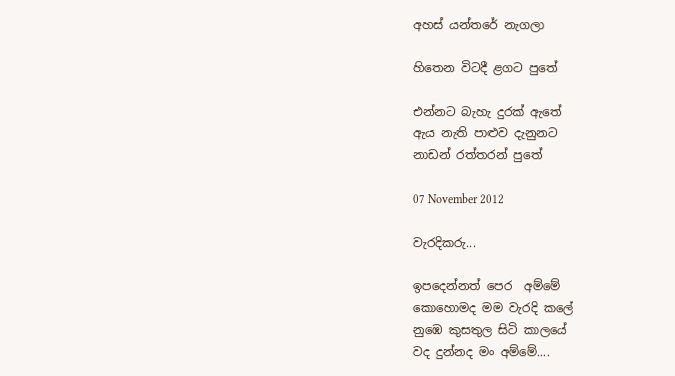අහස් යන්තරේ නැගලා

හිතෙන විටදී ළගට පුතේ

එන්නට බැහැ දුරක් ඇතේ
ඇය නැති පාළුව දැනුනට
නාඩන් රත්තරන් පුතේ

07 November 2012

වැරදිකරු...

ඉපදෙන්නත් පෙර  අම්මේ
කොහොමද මම වැරදි කලේ
නුඹෙ කුසතුල සිටි කාලයේ
වද දුන්නද මං අම්මේ....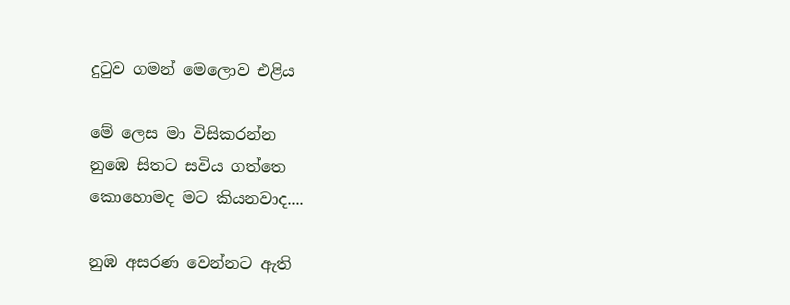දු‍ටුව ගමන් මෙලොව එළිය

මේ ලෙස මා විසිකරන්න
නුඹෙ සිතට සවිය ගත්තෙ
කොහොමද මට කියනවාද....

නුඹ අසරණ වෙන්නට ඇති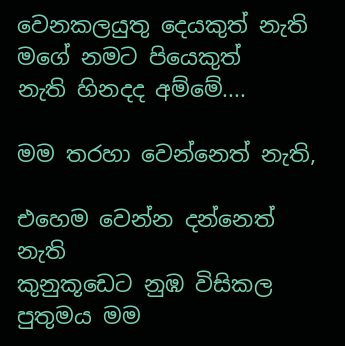වෙනකලයුතු දෙයකුත් නැති
මගේ නමට පියෙකුත්
නැති හිනදද අම්මේ....

මම තරහා වෙන්නෙත් නැති,

එහෙම වෙන්න දන්නෙත් නැති
කුනුකූඩෙට නුඹ විසිකල
පුතුමය මම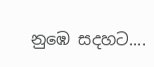නුඹෙ සදහට....